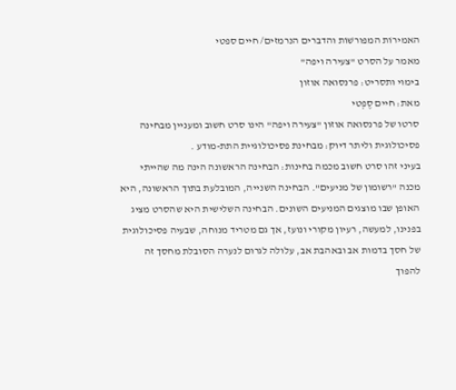האמירוֹת המפורשׁוֹת והדברים הנרמזים/ חיים ספטי
מאמר על הסרט "צעירה ויפה"
בימוי ותסריט: פרנסואה אוזון
מאת: חיים סֶפְטי
סרטו של פרנסואה אוזון "צעירה ויפה" הינו סרט חשוב ומעניין מבחינה פסיכולוגית וליתר דיוק: מבחינת פסיכולוגיית התת-מודע .
בעיני זהו סרט חשוב מכמה בחינות: הבחינה הראשונה הינה מה שהייתי מכנה "רשומון של מניעים". הבחינה השנייה, המובלעת בתוך הראשונה, היא האופן שבו מוצגים המניעים השונים. הבחינה השלישית היא שהסרט מציג בפנינו, למעשה, רעיון מקורי ונועז, אך גם מטריד מנוחה, שבעיה פסיכולוגית של חסך בדמות אב ובאהבת אב, עלולה לגרום לנערה הסובלת מחסך זה להפוך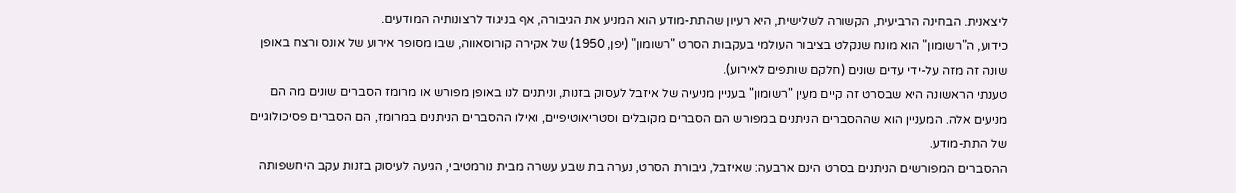ליצאנית. הבחינה הרביעית, הקשורה לשלישית, היא רעיון שהתת-מודע הוא המניע את הגיבורה, אף בניגוד לרצונותיה המודעים.
כידוע, ה"רשומון" הוא מונח שנקלט בציבור העולמי בעקבות הסרט "רשומון" (יפן, 1950) של אקירה קורוסאווה, שבו מסופר אירוע של אונס ורצח באופן שונה זה מזה על-ידי עדים שונים (חלקם שותפים לאירוע).
טענתי הראשונה היא שבסרט זה קיים מעֵין "רשומון" בעניין מניעיה של איזבל לעסוק בזנות, וניתנים לנו באופן מפורש או מרומז הסברים שונים מה הם מניעים אלה. המעניין הוא שההסברים הניתנים במפורש הם הסברים מקובלים וסטריאוטיפיים, ואילו ההסברים הניתנים במרומז, הם הסברים פסיכולוגיים של התת-מודע.
ההסברים המפורשים הניתנים בסרט הינם ארבעה: שאיזבל, גיבורת הסרט, נערה בת שבע עשרה מבית נורמטיבי, הגיעה לעיסוק בזנות עקב היחשפותה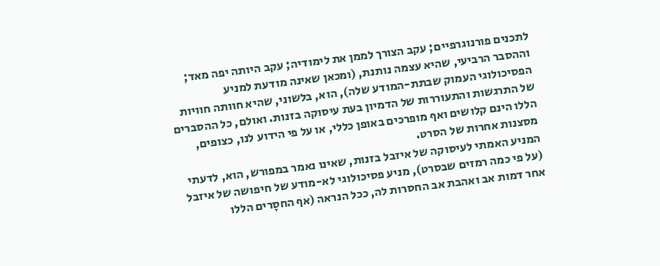לתכנים פורנוגרפיים; עקב הצורך לממן את לימודיה; עקב היותה יפה מאד; וההסבר הרביעי, שהיא עצמה נותנת, (ומכאן שאינה מודעת למניע הפסיכולוגי העמוק שבתת-המודע שלה), הוא, בלשוני, שהיא חוותה חוויות של התרגשות והתעוררות של הדמיון בעת עיסוקה בזנות. ואולם, כל ההסברים הללו הינם קלושים ואף מופרכים באופן כללי, או על פי הידוע לנו, כצופים, מסצנות אחרות של הסרט.
המניע האמתי לעיסוקה של איזבל בזנות, שאינו נאמר במפורש, הוא, לדעתי (על פי כמה רמזים שבסרט), מניע פסיכולוגי לא-מודע של חיפושה של איזבל אחר דמות אב ואהבת אב החסרות לה, ככל הנראה (אף החסָרים הללו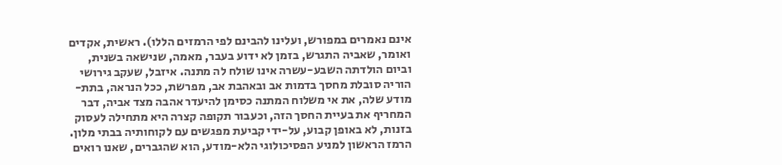אינם נאמרים במפורש, ועלינו להבינם לפי הרמזים הללו). ראשית, אקדים ואומר, שאביה התגרש, בזמן לא ידוע בעבר, מאמה, שנישאה בשנית, וביום הולדתה השבע-עשרה אינו שולח לה מתנה. איזבל, שעקב גירושי הוריה סובלת מחסך בדמות אב ובאהבת אב, מפרשת, ככל הנראה, בתת-מודע שלה, את אי משלוח המתנה כסימן להיעדר אהבה מצד אביה, דבר המחריף את בעיית החסך הזה, וכעבור תקופה קצרה היא מתחילה לעסוק בזנות, לא באופן קבוע, על-ידי קביעת מפגשים עם לקוחותיה בבתי מלון.
הרמז הראשון למניע הפסיכולוגי הלא-מודע, הוא שהגברים, שאנו רואים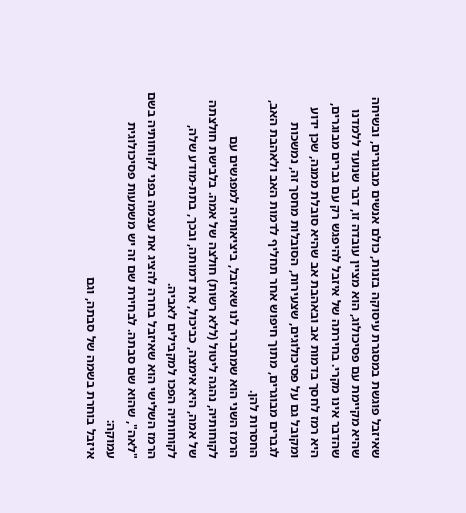שאיזבל פוגשת במסגרת עיסוקה בזנות, כולם אנשים מבוגרים, ובשיחה שהיא מקיימת עם פסיכולוג, הוא מציין עובדה זו, דבר שנועד ללמדנו שהדבר אינו מקרי. בחירתה של איזבל להיפגש רק עם גברים מבוגרים, היא רמז לחסך בדמות אב ובאהבת אב שהיא סובלת ממנה, שכן ידוע ומקובל גם על פסיכולוגים, שצעירות, הסובלות מחסך זה, נמשכות לגברים מבוגרים, מתוך חיפוש אחר תחליף לדמות האב ולאהבת האב, החסרות להן.
הרמז השני הוא שמתברר לנו שאיזבל, ביציאותיה למפגשים עם לקוחותיה, נהגה ליטול (ללא רשות) חולצה של אמה. בלבישת חולצתה של אמה, היא אימצה, כביכול, את דמותה, ובכך, בתת-מודע שלה, לקוחותיה הפכו למקבילים לאביה.
הרמז השלישי הוא שאיזבל בחרה להציג את עצמה בפני לקוחותיה בשם "לאה", שהוא שם סבתה. לבחירת שם זה יש משמעות פסיכולוגית עמוקה:
איזבל בוחרת בשמה של סבתה, וגם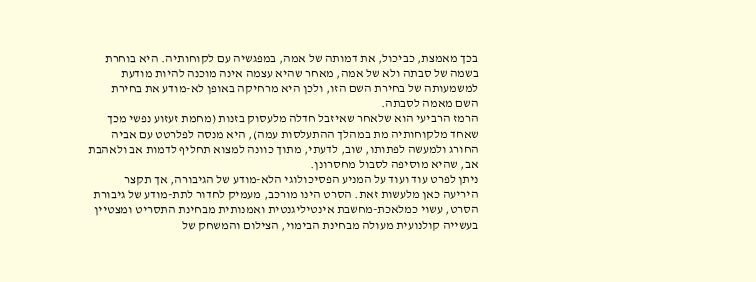בכך מאמצת, כביכול, את דמותה של אמה, במפגשיה עם לקוחותיה. היא בוחרת בשמה של סבתה ולא של אמה, מאחר שהיא עצמה אינה מוכנה להיות מודעת למשמעותה של בחירת השם הזו, ולכן היא מרחיקה באופן לא-מודע את בחירת השם מאמה לסבתה.
הרמז הרביעי הוא שלאחר שאיזבל חדלה מלעסוק בזנות (מחמת זעזוע נפשי מכך שאחד מלקוחותיה מת במהלך ההתעלסות עמה), היא מנסה לפלרטט עם אביה החורג ולמעשה לפתותו, שוב, לדעתי, מתוך כוונה למצוא תחליף לדמות אב ולאהבת אב, שהיא מוסיפה לסבול מחסרונן.
ניתן לפרט עוד ועוד על המניע הפסיכולוגי הלא-מודע של הגיבורה, אך תקצר היריעה כאן מלעשות זאת. הסרט הינו מורכב, מעמיק לחדור לתת-מודע של גיבורת הסרט, עשוי כמלאכת-מחשבת אינטיליגנטית ואמנותית מבחינת התסריט ומצטיין בעשייה קולנועית מעולה מבחינת הבימוי, הצילום והמשחק של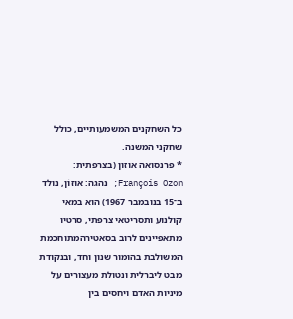כל השחקנים המשמעותיים, כולל שחקני המשנה.
* פרנסואה אוזון (בצרפתית: François Ozon; נהגה: אוּזוֹן, נולד ב־15 בנובמבר 1967) הוא במאי קולנוע ותסריטאי צרפתי, סרטיו מתאפיינים לרוב בסאטירהמתוחכמת המשולבת בהומור שנון וחד, ובנקודת מבט ליברלית ונטולת מעצורים על מיניות האדם ויחסים בין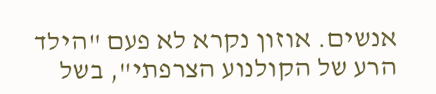אנשים. אוזון נקרא לא פעם "הילד הרע של הקולנוע הצרפתי", בשל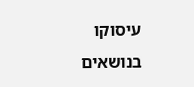עיסוקו בנושאים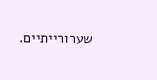שערורייתיים.